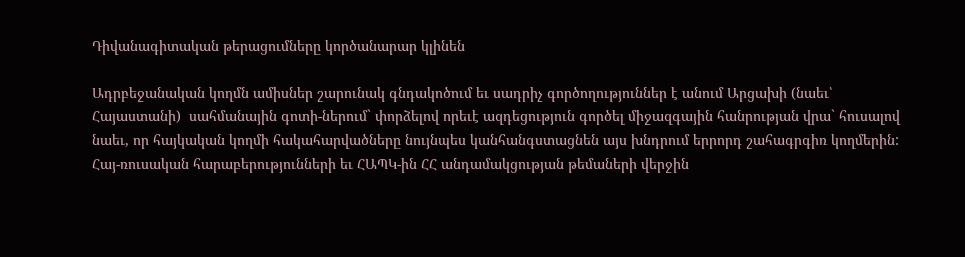Դիվանագիտական թերացումները կործանարար կլինեն

Ադրբեջանական կողմն ամիսներ շարունակ գնդակոծում եւ սադրիչ գործողություններ է անում Արցախի (նաեւ՝ Հայաստանի)  սահմանային գոտի-ներում` փորձելով որեւէ ազդեցություն գործել միջազգային հանրության վրա` հուսալով նաեւ, որ հայկական կողմի հակահարվածները նույնպես կանհանգստացնեն այս խնդրում երրորդ շահագրգիռ կողմերին:
Հայ-ռուսական հարաբերությունների եւ ՀԱՊԿ-ին ՀՀ անդամակցության թեմաների վերջին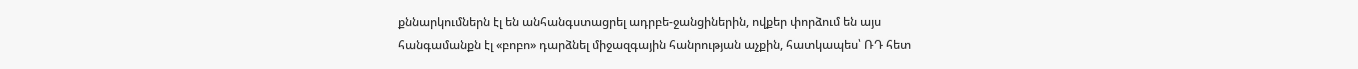քննարկումներն էլ են անհանգստացրել ադրբե-ջանցիներին, ովքեր փորձում են այս հանգամանքն էլ «բոբո» դարձնել միջազգային հանրության աչքին, հատկապես՝ ՌԴ հետ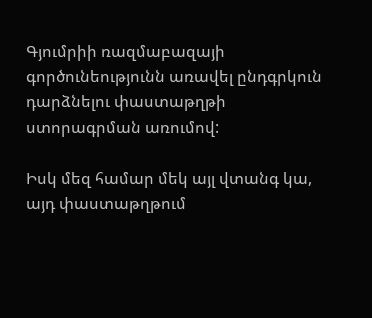Գյումրիի ռազմաբազայի գործունեությունն առավել ընդգրկուն դարձնելու փաստաթղթի ստորագրման առումով:

Իսկ մեզ համար մեկ այլ վտանգ կա, այդ փաստաթղթում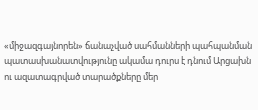«միջազգայնորեն» ճանաչված սահմանների պահպանման պատասխանատվությունը ակամա դուրս է դնում Արցախն ու ազատագրված տարածքները մեր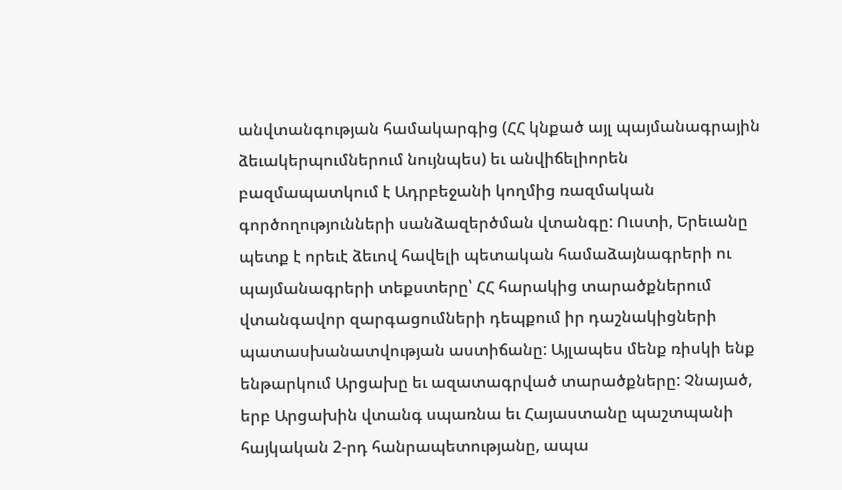անվտանգության համակարգից (ՀՀ կնքած այլ պայմանագրային ձեւակերպումներում նույնպես) եւ անվիճելիորեն բազմապատկում է Ադրբեջանի կողմից ռազմական գործողությունների սանձազերծման վտանգը: Ուստի, Երեւանը պետք է որեւէ ձեւով հավելի պետական համաձայնագրերի ու պայմանագրերի տեքստերը՝ ՀՀ հարակից տարածքներում վտանգավոր զարգացումների դեպքում իր դաշնակիցների պատասխանատվության աստիճանը: Այլապես մենք ռիսկի ենք ենթարկում Արցախը եւ ազատագրված տարածքները: Չնայած, երբ Արցախին վտանգ սպառնա եւ Հայաստանը պաշտպանի հայկական 2-րդ հանրապետությանը, ապա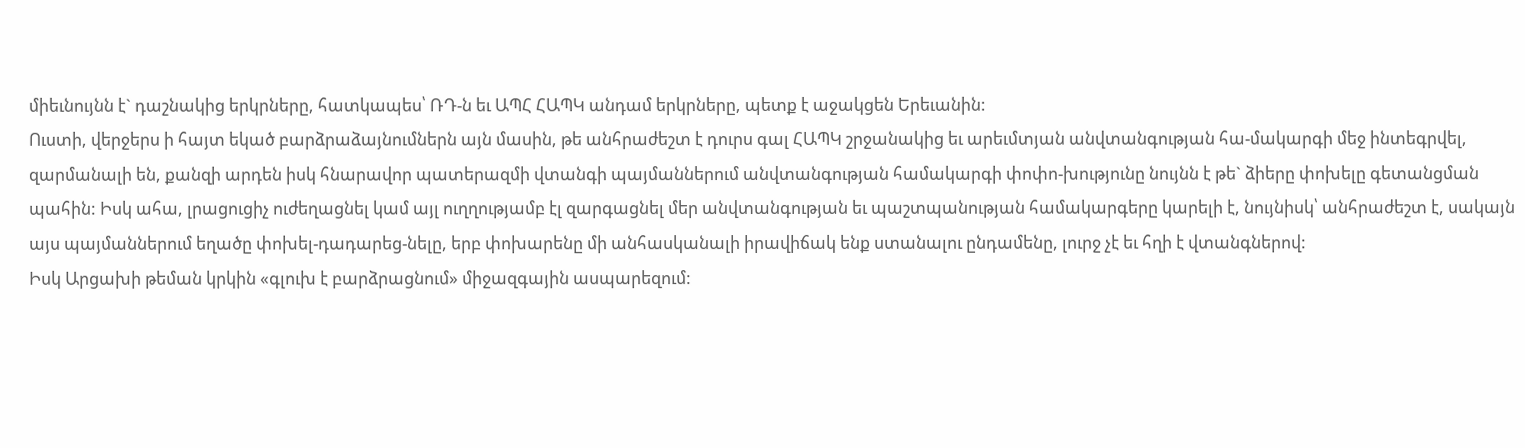միեւնույնն է` դաշնակից երկրները, հատկապես՝ ՌԴ-ն եւ ԱՊՀ ՀԱՊԿ անդամ երկրները, պետք է աջակցեն Երեւանին:
Ուստի, վերջերս ի հայտ եկած բարձրաձայնումներն այն մասին, թե անհրաժեշտ է դուրս գալ ՀԱՊԿ շրջանակից եւ արեւմտյան անվտանգության հա-մակարգի մեջ ինտեգրվել, զարմանալի են, քանզի արդեն իսկ հնարավոր պատերազմի վտանգի պայմաններում անվտանգության համակարգի փոփո-խությունը նույնն է թե` ձիերը փոխելը գետանցման պահին: Իսկ ահա, լրացուցիչ ուժեղացնել կամ այլ ուղղությամբ էլ զարգացնել մեր անվտանգության եւ պաշտպանության համակարգերը կարելի է, նույնիսկ՝ անհրաժեշտ է, սակայն այս պայմաններում եղածը փոխել-դադարեց-նելը, երբ փոխարենը մի անհասկանալի իրավիճակ ենք ստանալու ընդամենը, լուրջ չէ եւ հղի է վտանգներով:
Իսկ Արցախի թեման կրկին «գլուխ է բարձրացնում» միջազգային ասպարեզում: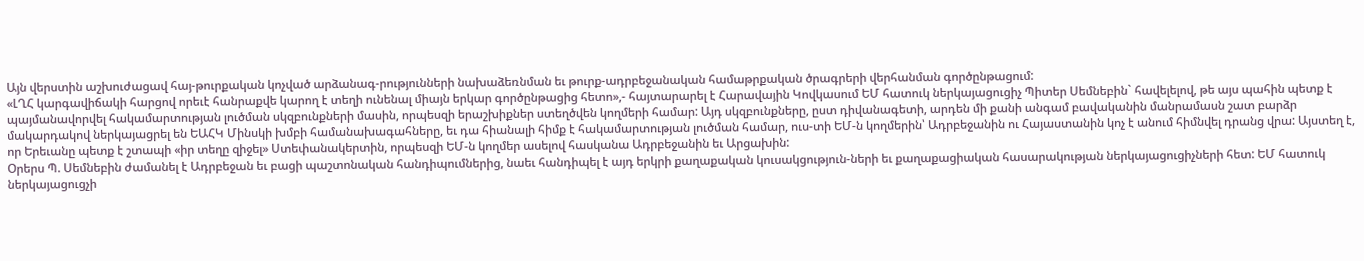Այն վերստին աշխուժացավ հայ-թուրքական կոչված արձանագ-րությունների նախաձեռնման եւ թուրք-ադրբեջանական համաթրքական ծրագրերի վերհանման գործընթացում:
«ԼՂՀ կարգավիճակի հարցով որեւէ հանրաքվե կարող է տեղի ունենալ միայն երկար գործընթացից հետո»,- հայտարարել է Հարավային Կովկասում ԵՄ հատուկ ներկայացուցիչ Պիտեր Սեմնեբին` հավելելով, թե այս պահին պետք է պայմանավորվել հակամարտության լուծման սկզբունքների մասին, որպեսզի երաշխիքներ ստեղծվեն կողմերի համար: Այդ սկզբունքները, ըստ դիվանագետի, արդեն մի քանի անգամ բավականին մանրամասն շատ բարձր մակարդակով ներկայացրել են ԵԱՀԿ Մինսկի խմբի համանախագահները, եւ դա հիանալի հիմք է հակամարտության լուծման համար, ուս-տի ԵՄ-ն կողմերին՝ Ադրբեջանին ու Հայաստանին կոչ է անում հիմնվել դրանց վրա: Այստեղ է, որ Երեւանը պետք է շտապի «իր տեղը զիջել» Ստեփանակերտին, որպեսզի ԵՄ-ն կողմեր ասելով հասկանա Ադրբեջանին եւ Արցախին:
Օրերս Պ. Սեմնեբին ժամանել է Ադրբեջան եւ բացի պաշտոնական հանդիպումներից, նաեւ հանդիպել է այդ երկրի քաղաքական կուսակցություն-ների եւ քաղաքացիական հասարակության ներկայացուցիչների հետ: ԵՄ հատուկ ներկայացուցչի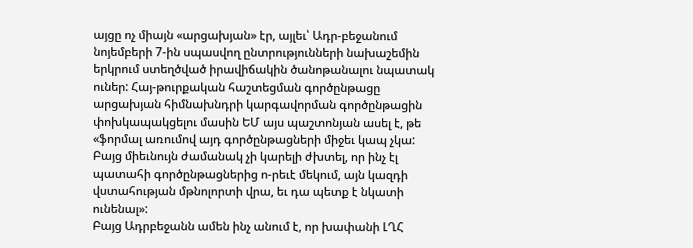այցը ոչ միայն «արցախյան» էր, այլեւ՝ Ադր-բեջանում նոյեմբերի 7-ին սպասվող ընտրությունների նախաշեմին երկրում ստեղծված իրավիճակին ծանոթանալու նպատակ ուներ: Հայ-թուրքական հաշտեցման գործընթացը արցախյան հիմնախնդրի կարգավորման գործընթացին փոխկապակցելու մասին ԵՄ այս պաշտոնյան ասել է, թե «ֆորմալ առումով այդ գործընթացների միջեւ կապ չկա: Բայց միեւնույն ժամանակ չի կարելի ժխտել, որ ինչ էլ պատահի գործընթացներից ո-րեւէ մեկում, այն կազդի վստահության մթնոլորտի վրա, եւ դա պետք է նկատի ունենալ»:
Բայց Ադրբեջանն ամեն ինչ անում է, որ խափանի ԼՂՀ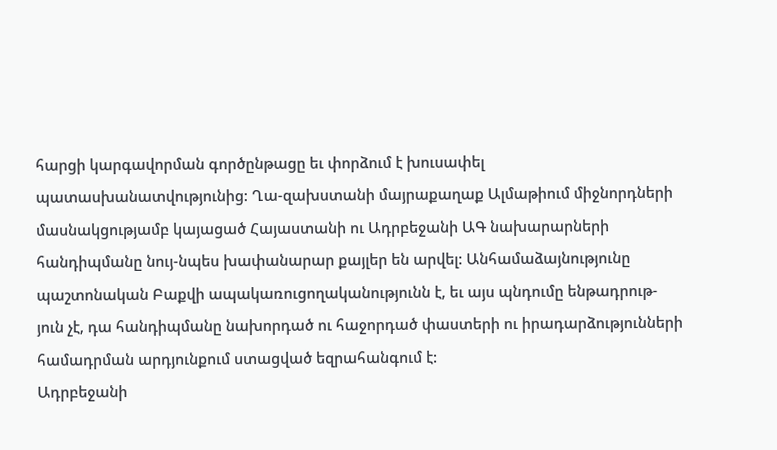հարցի կարգավորման գործընթացը եւ փորձում է խուսափել պատասխանատվությունից: Ղա-զախստանի մայրաքաղաք Ալմաթիում միջնորդների մասնակցությամբ կայացած Հայաստանի ու Ադրբեջանի ԱԳ նախարարների հանդիպմանը նույ-նպես խափանարար քայլեր են արվել: Անհամաձայնությունը պաշտոնական Բաքվի ապակառուցողականությունն է, եւ այս պնդումը ենթադրութ-յուն չէ, դա հանդիպմանը նախորդած ու հաջորդած փաստերի ու իրադարձությունների համադրման արդյունքում ստացված եզրահանգում է:
Ադրբեջանի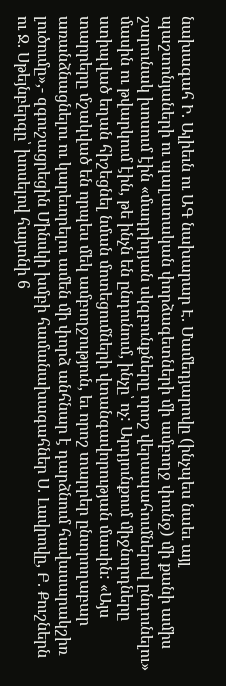նախագահ Ի. Ալիեւն ու ԱԳ նախարար Է. Մամեդյարովը (ինչպես նաեւ այլ պաշտոնյաների ու պալատական փորձագետների մի ամբողջ փունջ) մի քանի ամիս շարունակ խոսում էին «մադրիդյան սկզբունքները որոշ վերապահումներով ընդունելու» մասին ու թվարկում էին, թե ինչն են ընդունում, ինչը՝ ոչ: Արդյունքում միջնորդները ստիպված եղան հիշեցնել նման մոտեցումների վտանգավորության մասին: «Այս տարրերը մշակված են որպես մեկ ամբողջություն, եւ որոշ տարրեր ընտրողաբար առանձնացնելու ու կարեւորելու ամեն մի փորձ անհնար է դարձնում հավասարակշիռ լուծումը»,- զգուշացրեցին Մինսկի խմբի համանախագահներ Ս. Լավրովը, Բ. Քուշներն ու Ջ. Սթեյնբերգը՝ խոսելով հայտնի 6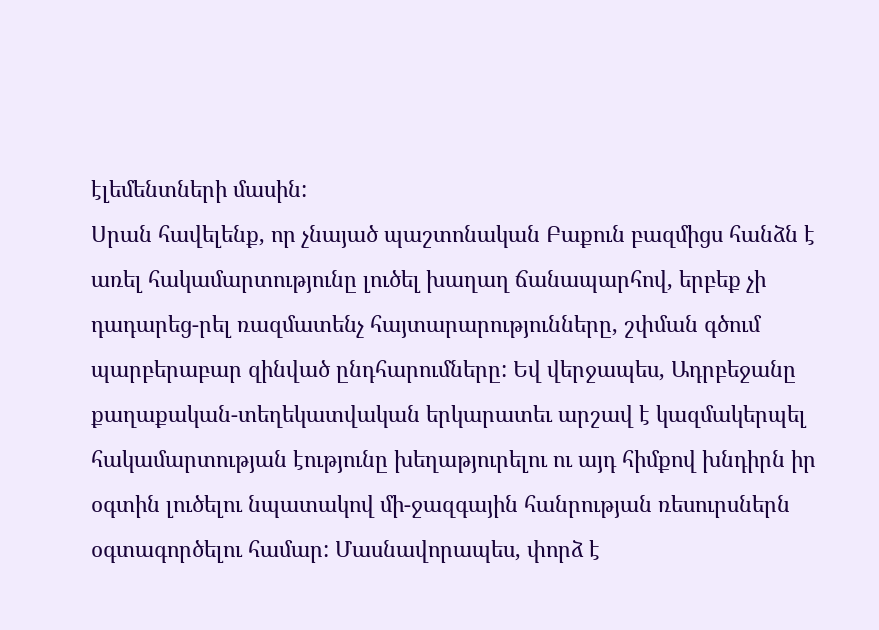էլեմենտների մասին:
Սրան հավելենք, որ չնայած պաշտոնական Բաքուն բազմիցս հանձն է առել հակամարտությունը լուծել խաղաղ ճանապարհով, երբեք չի դադարեց-րել ռազմատենչ հայտարարությունները, շփման գծում պարբերաբար զինված ընդհարումները: Եվ վերջապես, Ադրբեջանը քաղաքական-տեղեկատվական երկարատեւ արշավ է կազմակերպել հակամարտության էությունը խեղաթյուրելու ու այդ հիմքով խնդիրն իր օգտին լուծելու նպատակով մի-ջազգային հանրության ռեսուրսներն օգտագործելու համար: Մասնավորապես, փորձ է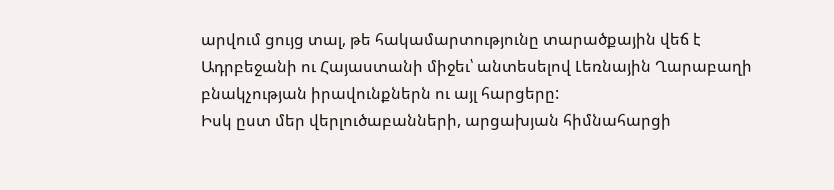արվում ցույց տալ, թե հակամարտությունը տարածքային վեճ է Ադրբեջանի ու Հայաստանի միջեւ՝ անտեսելով Լեռնային Ղարաբաղի բնակչության իրավունքներն ու այլ հարցերը:
Իսկ ըստ մեր վերլուծաբանների, արցախյան հիմնահարցի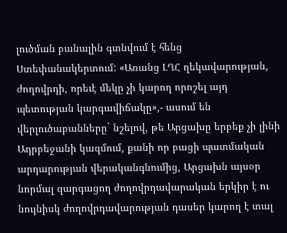լուծման բանալին գտնվում է հենց Ստեփանակերտում: «Առանց ԼՂՀ ղեկավարության, ժողովրդի, որեւէ մեկը չի կարող որոշել այդ պետության կարգավիճակը»,- ասում են վերլուծաբանները` նշելով, թե Արցախը երբեք չի լինի Ադրբեջանի կազմում, քանի որ բացի պատմական արդարության վերականգնումից, Արցախն այսօր նորմալ զարգացող ժողովրդավարական երկիր է ու նույնիսկ ժողովրդավարության դասեր կարող է տալ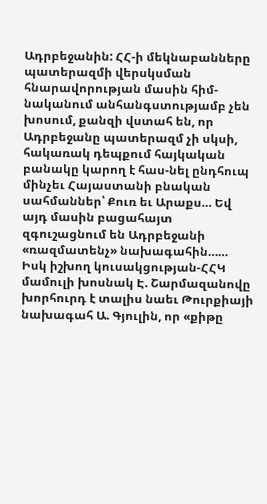Ադրբեջանին: ՀՀ-ի մեկնաբանները պատերազմի վերսկսման հնարավորության մասին հիմ-նականում անհանգստությամբ չեն խոսում, քանզի վստահ են, որ Ադրբեջանը պատերազմ չի սկսի, հակառակ դեպքում հայկական բանակը կարող է հաս-նել ընդհուպ մինչեւ Հայաստանի բնական սահմաններ՝ Քուռ եւ Արաքս… Եվ այդ մասին բացահայտ զգուշացնում են Ադրբեջանի «ռազմատենչ» նախագահին……
Իսկ իշխող կուսակցության-ՀՀԿ մամուլի խոսնակ Է. Շարմազանովը խորհուրդ է տալիս նաեւ Թուրքիայի նախագահ Ա. Գյուլին, որ «քիթը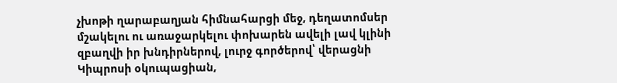չխոթի ղարաբաղյան հիմնահարցի մեջ, դեղատոմսեր մշակելու ու առաջարկելու փոխարեն ավելի լավ կլինի զբաղվի իր խնդիրներով, լուրջ գործերով՝ վերացնի Կիպրոսի օկուպացիան,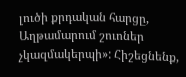լուծի քրդական հարցը, Աղթամարում շուոներ չկազմակերպի»: Հիշեցնենք,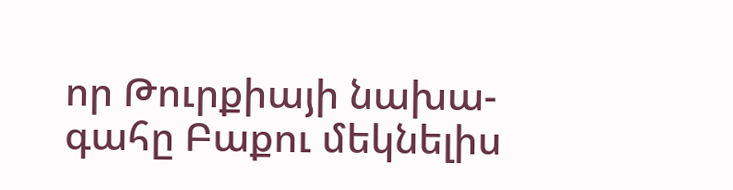որ Թուրքիայի նախա-գահը Բաքու մեկնելիս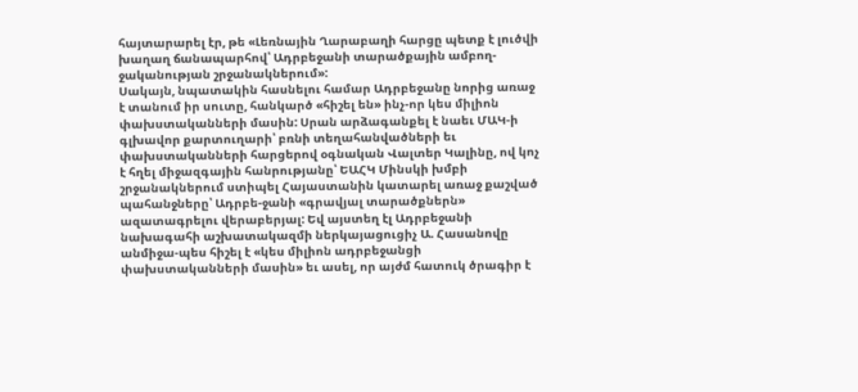հայտարարել էր, թե «Լեռնային Ղարաբաղի հարցը պետք է լուծվի խաղաղ ճանապարհով՝ Ադրբեջանի տարածքային ամբող-ջականության շրջանակներում»:
Սակայն, նպատակին հասնելու համար Ադրբեջանը նորից առաջ է տանում իր սուտը, հանկարծ «հիշել են» ինչ-որ կես միլիոն փախստականների մասին: Սրան արձագանքել է նաեւ ՄԱԿ-ի գլխավոր քարտուղարի՝ բռնի տեղահանվածների եւ փախստականների հարցերով օգնական Վալտեր Կալինը, ով կոչ է հղել միջազգային հանրությանը՝ ԵԱՀԿ Մինսկի խմբի շրջանակներում ստիպել Հայաստանին կատարել առաջ քաշված պահանջները՝ Ադրբե-ջանի «գրավյալ տարածքներն» ազատագրելու վերաբերյալ: Եվ այստեղ էլ Ադրբեջանի նախագահի աշխատակազմի ներկայացուցիչ Ա. Հասանովը անմիջա-պես հիշել է «կես միլիոն ադրբեջանցի փախստականների մասին» եւ ասել, որ այժմ հատուկ ծրագիր է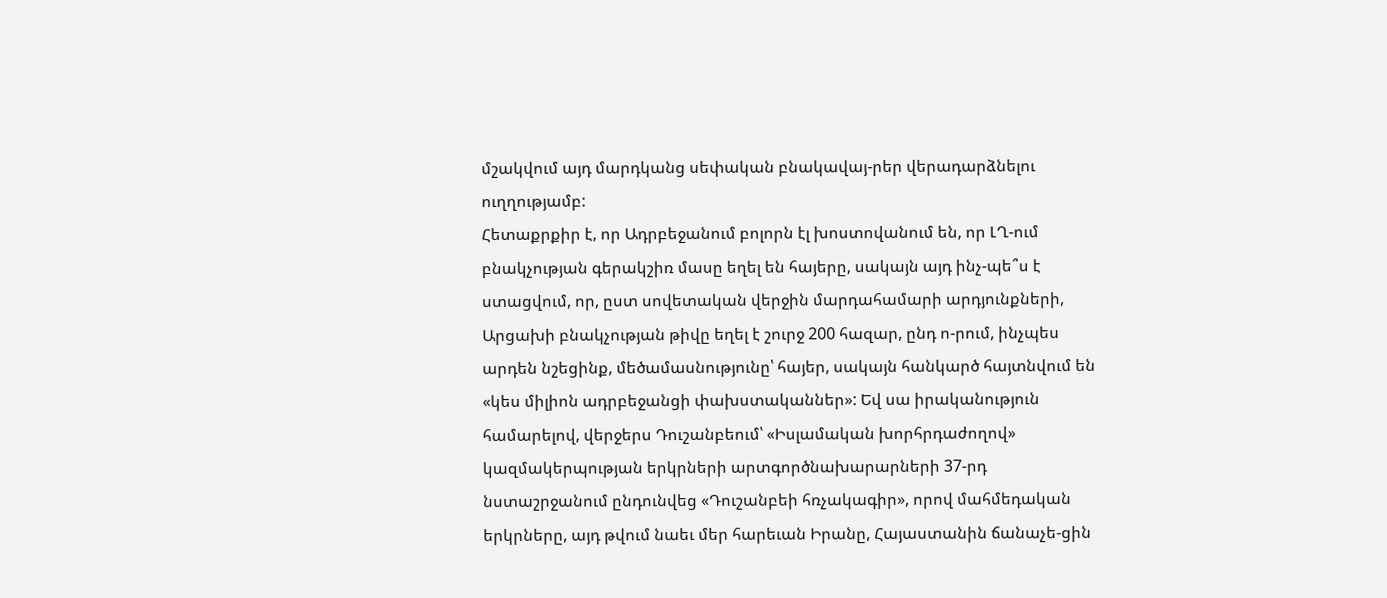մշակվում այդ մարդկանց սեփական բնակավայ-րեր վերադարձնելու ուղղությամբ:
Հետաքրքիր է, որ Ադրբեջանում բոլորն էլ խոստովանում են, որ ԼՂ-ում բնակչության գերակշիռ մասը եղել են հայերը, սակայն այդ ինչ-պե՞ս է ստացվում, որ, ըստ սովետական վերջին մարդահամարի արդյունքների, Արցախի բնակչության թիվը եղել է շուրջ 200 հազար, ընդ ո-րում, ինչպես արդեն նշեցինք, մեծամասնությունը՝ հայեր, սակայն հանկարծ հայտնվում են «կես միլիոն ադրբեջանցի փախստականներ»: Եվ սա իրականություն համարելով, վերջերս Դուշանբեում՝ «Իսլամական խորհրդաժողով» կազմակերպության երկրների արտգործնախարարների 37-րդ նստաշրջանում ընդունվեց «Դուշանբեի հռչակագիր», որով մահմեդական երկրները, այդ թվում նաեւ մեր հարեւան Իրանը, Հայաստանին ճանաչե-ցին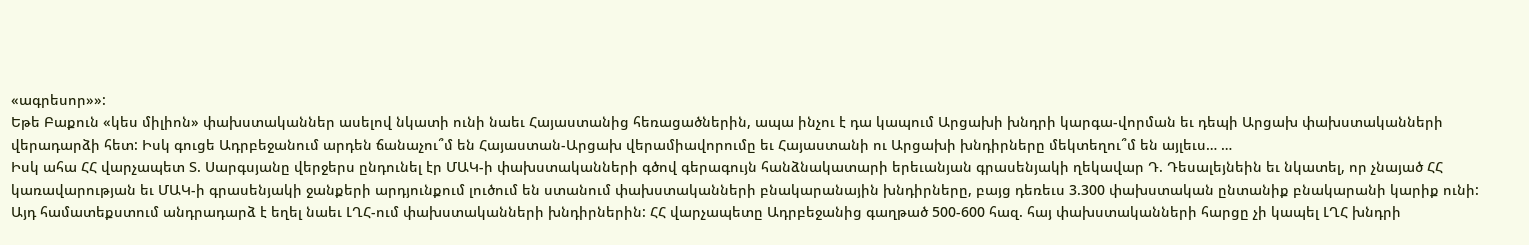«ագրեսոր»»:
Եթե Բաքուն «կես միլիոն» փախստականներ ասելով նկատի ունի նաեւ Հայաստանից հեռացածներին, ապա ինչու է դա կապում Արցախի խնդրի կարգա-վորման եւ դեպի Արցախ փախստականների վերադարձի հետ: Իսկ գուցե Ադրբեջանում արդեն ճանաչու՞մ են Հայաստան-Արցախ վերամիավորումը եւ Հայաստանի ու Արցախի խնդիրները մեկտեղու՞մ են այլեւս… …
Իսկ ահա ՀՀ վարչապետ Տ. Սարգսյանը վերջերս ընդունել էր ՄԱԿ-ի փախստականների գծով գերագույն հանձնակատարի երեւանյան գրասենյակի ղեկավար Դ. Դեսալեյնեին եւ նկատել, որ չնայած ՀՀ կառավարության եւ ՄԱԿ-ի գրասենյակի ջանքերի արդյունքում լուծում են ստանում փախստականների բնակարանային խնդիրները, բայց դեռեւս 3.300 փախստական ընտանիք բնակարանի կարիք ունի: Այդ համատեքստում անդրադարձ է եղել նաեւ ԼՂՀ-ում փախստականների խնդիրներին: ՀՀ վարչապետը Ադրբեջանից գաղթած 500-600 հազ. հայ փախստականների հարցը չի կապել ԼՂՀ խնդրի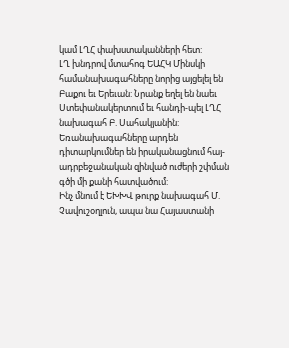կամ ԼՂՀ փախստականների հետ:
ԼՂ խնդրով մտահոգ ԵԱՀԿ Մինսկի համանախագահները նորից այցելել են Բաքու եւ Երեւան: Նրանք եղել են նաեւ Ստեփանակերտում եւ հանդի-պել ԼՂՀ նախագահ Բ. Սահակյանին: Եռանախագահները արդեն դիտարկումներ են իրականացնում հայ-ադրբեջանական զինված ուժերի շփման գծի մի քանի հատվածում:
Ինչ մնում է ԵԽԽՎ թուրք նախագահ Մ. Չավուշօղլուն, ապա նա Հայաստանի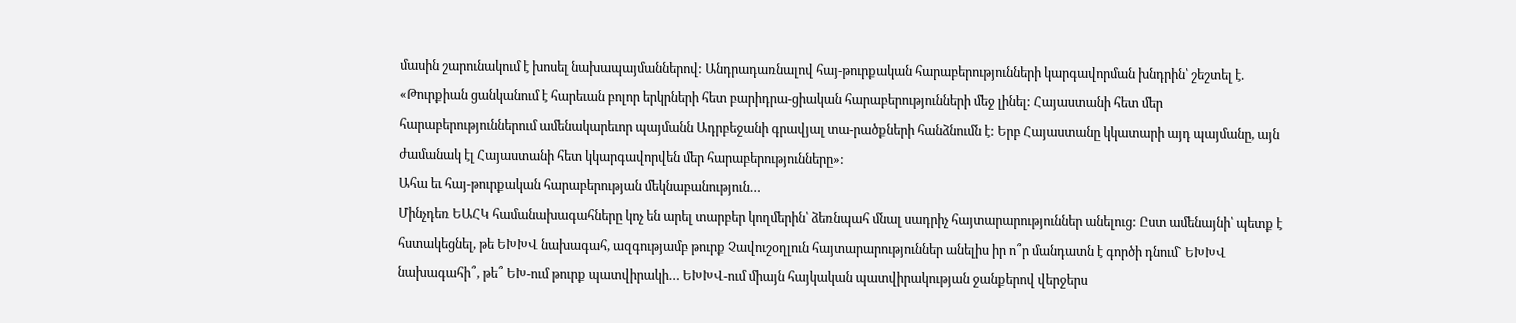մասին շարունակում է խոսել նախապայմաններով: Անդրադառնալով հայ-թուրքական հարաբերությունների կարգավորման խնդրին՝ շեշտել է. «Թուրքիան ցանկանում է հարեւան բոլոր երկրների հետ բարիդրա-ցիական հարաբերությունների մեջ լինել: Հայաստանի հետ մեր հարաբերություններում ամենակարեւոր պայմանն Ադրբեջանի գրավյալ տա-րածքների հանձնումն է: Երբ Հայաստանը կկատարի այդ պայմանը, այն ժամանակ էլ Հայաստանի հետ կկարգավորվեն մեր հարաբերությունները»:
Ահա եւ հայ-թուրքական հարաբերության մեկնաբանություն…
Մինչդեռ ԵԱՀԿ համանախագահները կոչ են արել տարբեր կողմերին՝ ձեռնպահ մնալ սադրիչ հայտարարություններ անելուց: Ըստ ամենայնի՝ պետք է հստակեցնել, թե ԵԽԽՎ նախագահ, ազգությամբ թուրք Չավուշօղլուն հայտարարություններ անելիս իր ո՞ր մանդատն է գործի դնում` ԵԽԽՎ նախագահի՞, թե՞ ԵԽ-ում թուրք պատվիրակի… ԵԽԽՎ-ում միայն հայկական պատվիրակության ջանքերով վերջերս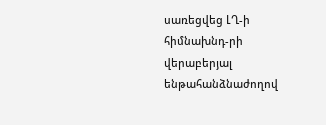սառեցվեց ԼՂ-ի հիմնախնդ-րի վերաբերյալ ենթահանձնաժողով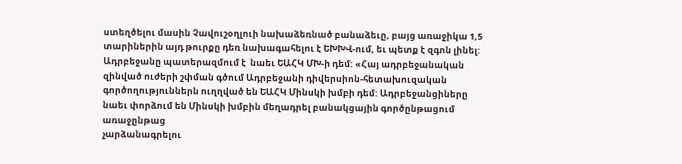ստեղծելու մասին Չավուշօղլուի նախաձեռնած բանաձեւը, բայց առաջիկա 1,5 տարիներին այդ թուրքը դեռ նախագահելու է ԵԽԽՎ-ում, եւ պետք է զգոն լինել:
Ադրբեջանը պատերազմում է  նաեւ ԵԱՀԿ ՄԽ-ի դեմ: «Հայ ադրբեջանական զինված ուժերի շփման գծում Ադրբեջանի դիվերսիոն-հետախուզական գործողություններն ուղղված են ԵԱՀԿ Մինսկի խմբի դեմ: Ադրբեջանցիները նաեւ փորձում են Մինսկի խմբին մեղադրել բանակցային գործընթացում առաջընթաց
չարձանագրելու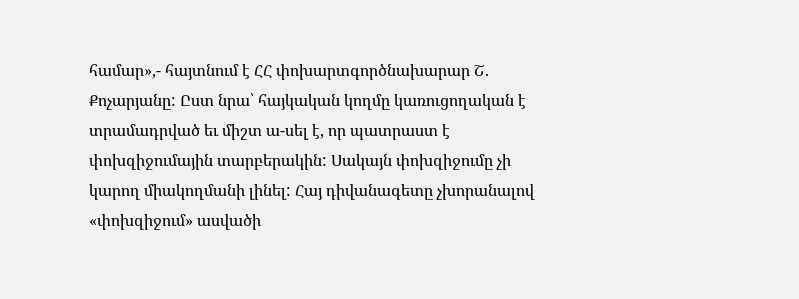համար»,- հայտնում է ՀՀ փոխարտգործնախարար Շ. Քոչարյանը: Ըստ նրա՝ հայկական կողմը կառուցողական է տրամադրված եւ միշտ ա-սել է, որ պատրաստ է փոխզիջումային տարբերակին: Սակայն փոխզիջումը չի կարող միակողմանի լինել: Հայ դիվանագետը չխորանալով «փոխզիջում» ասվածի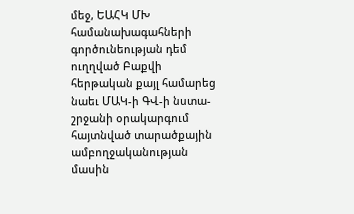մեջ, ԵԱՀԿ ՄԽ համանախագահների գործունեության դեմ ուղղված Բաքվի հերթական քայլ համարեց նաեւ ՄԱԿ-ի ԳՎ-ի նստա-շրջանի օրակարգում հայտնված տարածքային ամբողջականության մասին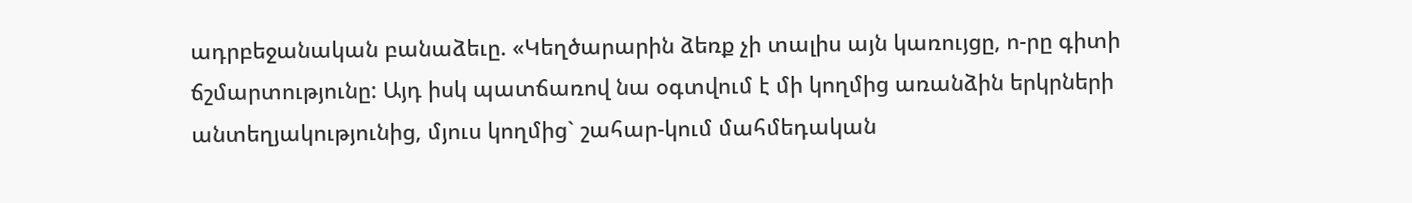ադրբեջանական բանաձեւը. «Կեղծարարին ձեռք չի տալիս այն կառույցը, ո-րը գիտի ճշմարտությունը: Այդ իսկ պատճառով նա օգտվում է մի կողմից առանձին երկրների անտեղյակությունից, մյուս կողմից` շահար-կում մահմեդական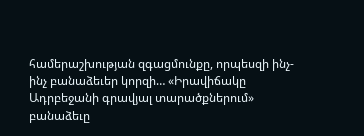համերաշխության զգացմունքը, որպեսզի ինչ-ինչ բանաձեւեր կորզի… «Իրավիճակը Ադրբեջանի գրավյալ տարածքներում» բանաձեւը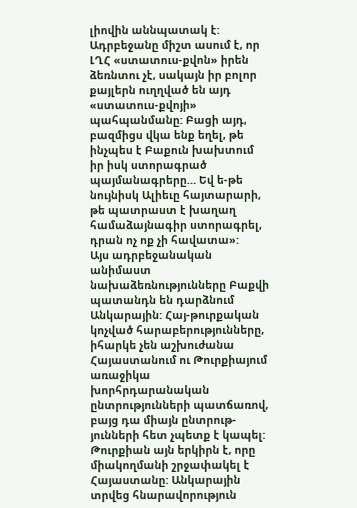լիովին աննպատակ է: Ադրբեջանը միշտ ասում է, որ ԼՂՀ «ստատուս-քվոն» իրեն ձեռնտու չէ, սակայն իր բոլոր քայլերն ուղղված են այդ «ստատուս-քվոյի» պահպանմանը: Բացի այդ, բազմիցս վկա ենք եղել, թե ինչպես է Բաքուն խախտում իր իսկ ստորագրած պայմանագրերը… Եվ ե-թե նույնիսկ Ալիեւը հայտարարի, թե պատրաստ է խաղաղ համաձայնագիր ստորագրել, դրան ոչ ոք չի հավատա»:
Այս ադրբեջանական անիմաստ նախաձեռնությունները Բաքվի պատանդն են դարձնում Անկարային: Հայ-թուրքական կոչված հարաբերությունները, իհարկե չեն աշխուժանա Հայաստանում ու Թուրքիայում առաջիկա խորհրդարանական ընտրությունների պատճառով, բայց դա միայն ընտրութ-յունների հետ չպետք է կապել: Թուրքիան այն երկիրն է, որը միակողմանի շրջափակել է Հայաստանը: Անկարային տրվեց հնարավորություն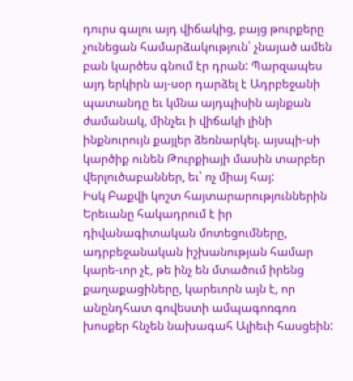դուրս գալու այդ վիճակից, բայց թուրքերը չունեցան համարձակություն՝ չնայած ամեն բան կարծես գնում էր դրան: Պարզապես այդ երկիրն այ-սօր դարձել է Ադրբեջանի պատանդը եւ կմնա այդպիսին այնքան ժամանակ, մինչեւ ի վիճակի լինի ինքնուրույն քայլեր ձեռնարկել. այսպի-սի կարծիք ունեն Թուրքիայի մասին տարբեր վերլուծաբաններ, եւ՝ ոչ միայ հայ:
Իսկ Բաքվի կոշտ հայտարարություններին Երեւանը հակադրում է իր դիվանագիտական մոտեցումները, ադրբեջանական իշխանության համար կարե-ւոր չէ, թե ինչ են մտածում իրենց քաղաքացիները, կարեւորն այն է, որ անընդհատ գովեստի ամպագոռգոռ խոսքեր հնչեն նախագահ Ալիեւի հասցեին: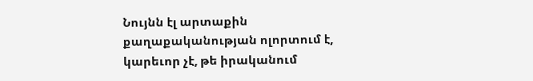Նույնն էլ արտաքին քաղաքականության ոլորտում է, կարեւոր չէ, թե իրականում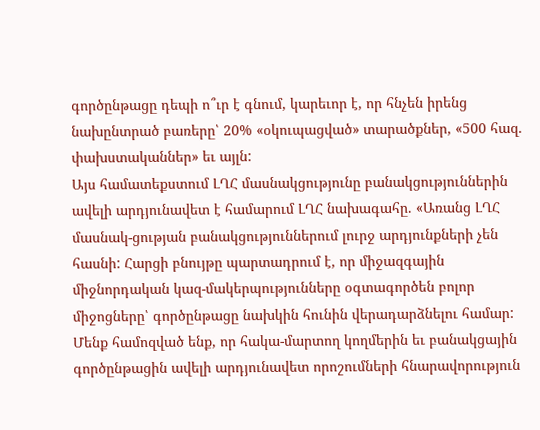գործընթացը դեպի ո՞ւր է գնում, կարեւոր է, որ հնչեն իրենց նախընտրած բառերը՝ 20% «օկուպացված» տարածքներ, «500 հազ. փախստականներ» եւ այլն:
Այս համատեքստում ԼՂՀ մասնակցությունը բանակցություններին ավելի արդյունավետ է համարում ԼՂՀ նախագահը. «Առանց ԼՂՀ մասնակ-ցության բանակցություններում լուրջ արդյունքների չեն հասնի: Հարցի բնույթը պարտադրում է, որ միջազգային միջնորդական կազ-մակերպությունները օգտագործեն բոլոր միջոցները՝ գործընթացը նախկին հունին վերադարձնելու համար: Մենք համոզված ենք, որ հակա-մարտող կողմերին եւ բանակցային գործընթացին ավելի արդյունավետ որոշումների հնարավորություն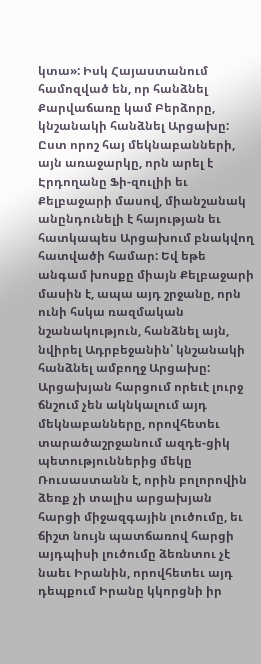կտա»: Իսկ Հայաստանում համոզված են, որ հանձնել Քարվաճառը կամ Բերձորը, կնշանակի հանձնել Արցախը: Ըստ որոշ հայ մեկնաբանների, այն առաջարկը, որն արել է Էրդողանը Ֆի-զուլիի եւ Քելբաջարի մասով, միանշանակ անընդունելի է հայության եւ հատկապես Արցախում բնակվող հատվածի համար: Եվ եթե անգամ խոսքը միայն Քելբաջարի մասին է, ապա այդ շրջանը, որն ունի հսկա ռազմական նշանակություն, հանձնել այն, նվիրել Ադրբեջանին՝ կնշանակի հանձնել ամբողջ Արցախը: Արցախյան հարցում որեւէ լուրջ ճնշում չեն ակնկալում այդ մեկնաբանները, որովհետեւ տարածաշրջանում ազդե-ցիկ պետություններից մեկը Ռուսաստանն է, որին բոլորովին ձեռք չի տալիս արցախյան հարցի միջազգային լուծումը, եւ ճիշտ նույն պատճառով հարցի այդպիսի լուծումը ձեռնտու չէ նաեւ Իրանին, որովհետեւ այդ դեպքում Իրանը կկորցնի իր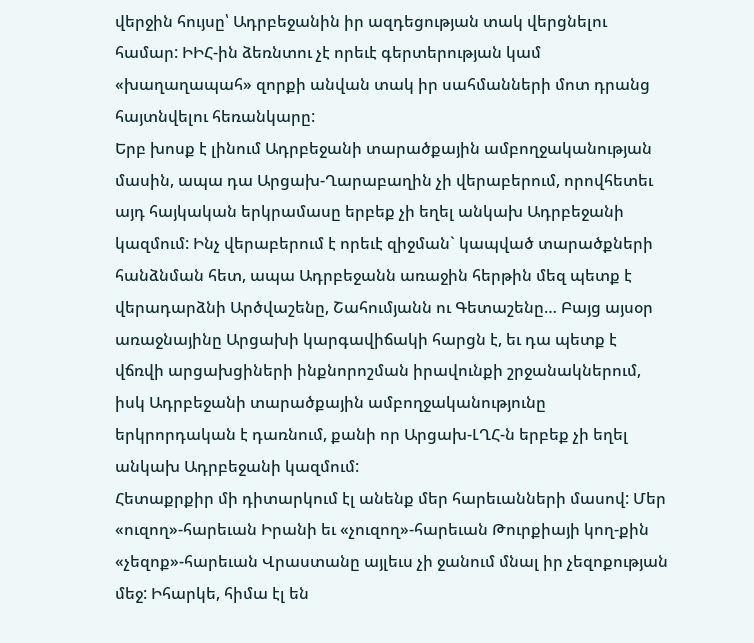վերջին հույսը՝ Ադրբեջանին իր ազդեցության տակ վերցնելու համար: ԻԻՀ-ին ձեռնտու չէ որեւէ գերտերության կամ «խաղաղապահ» զորքի անվան տակ իր սահմանների մոտ դրանց հայտնվելու հեռանկարը:
Երբ խոսք է լինում Ադրբեջանի տարածքային ամբողջականության մասին, ապա դա Արցախ-Ղարաբաղին չի վերաբերում, որովհետեւ այդ հայկական երկրամասը երբեք չի եղել անկախ Ադրբեջանի կազմում: Ինչ վերաբերում է որեւէ զիջման` կապված տարածքների հանձնման հետ, ապա Ադրբեջանն առաջին հերթին մեզ պետք է վերադարձնի Արծվաշենը, Շահումյանն ու Գետաշենը… Բայց այսօր առաջնայինը Արցախի կարգավիճակի հարցն է, եւ դա պետք է վճռվի արցախցիների ինքնորոշման իրավունքի շրջանակներում, իսկ Ադրբեջանի տարածքային ամբողջականությունը երկրորդական է դառնում, քանի որ Արցախ-ԼՂՀ-ն երբեք չի եղել անկախ Ադրբեջանի կազմում:
Հետաքրքիր մի դիտարկում էլ անենք մեր հարեւանների մասով: Մեր «ուզող»-հարեւան Իրանի եւ «չուզող»-հարեւան Թուրքիայի կող-քին «չեզոք»-հարեւան Վրաստանը այլեւս չի ջանում մնալ իր չեզոքության մեջ: Իհարկե, հիմա էլ են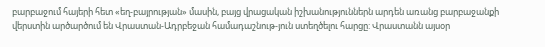բարբաջում հայերի հետ «եղ-բայրության» մասին, բայց վրացական իշխանություններն արդեն առանց բարբաջանքի վերստին արծարծում են Վրաստան-Ադրբեջան համադաշնութ-յուն ստեղծելու հարցը: Վրաստանն այսօր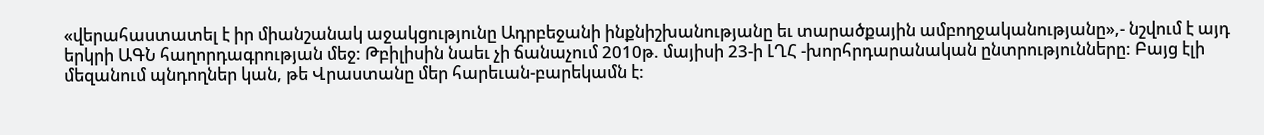«վերահաստատել է իր միանշանակ աջակցությունը Ադրբեջանի ինքնիշխանությանը եւ տարածքային ամբողջականությանը»,- նշվում է այդ երկրի ԱԳՆ հաղորդագրության մեջ: Թբիլիսին նաեւ չի ճանաչում 2010թ. մայիսի 23-ի ԼՂՀ -խորհրդարանական ընտրությունները: Բայց էլի մեզանում պնդողներ կան, թե Վրաստանը մեր հարեւան-բարեկամն է: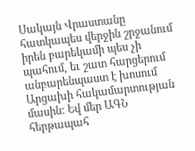Սակայն Վրաստանը հատկապես վերջին շրջանում իրեն բարեկամի պես չի պահում, եւ շատ հարցերում անբարենպաստ է խոսում Արցախի հակամարտության մասին: Եվ մեր ԱԳՆ հերթապահ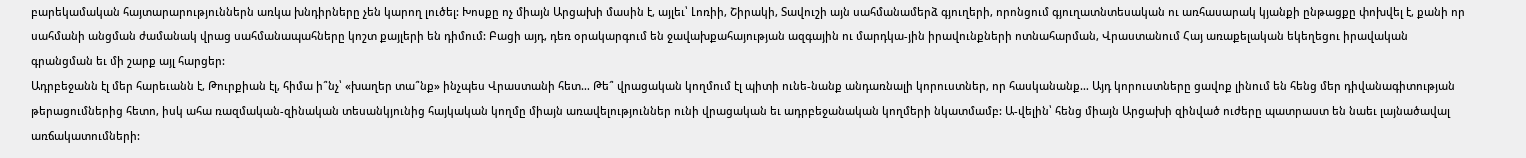բարեկամական հայտարարություններն առկա խնդիրները չեն կարող լուծել: Խոսքը ոչ միայն Արցախի մասին է, այլեւ՝ Լոռիի, Շիրակի, Տավուշի այն սահմանամերձ գյուղերի, որոնցում գյուղատնտեսական ու առհասարակ կյանքի ընթացքը փոխվել է, քանի որ սահմանի անցման ժամանակ վրաց սահմանապահները կոշտ քայլերի են դիմում: Բացի այդ, դեռ օրակարգում են ջավախքահայության ազգային ու մարդկա-յին իրավունքների ոտնահարման, Վրաստանում Հայ առաքելական եկեղեցու իրավական գրանցման եւ մի շարք այլ հարցեր:
Ադրբեջանն էլ մեր հարեւանն է, Թուրքիան էլ, հիմա ի՞նչ՝ «խաղեր տա՞նք» ինչպես Վրաստանի հետ… Թե՞ վրացական կողմում էլ պիտի ունե-նանք անդառնալի կորուստներ, որ հասկանանք… Այդ կորուստները ցավոք լինում են հենց մեր դիվանագիտության թերացումներից հետո, իսկ ահա ռազմական-զինական տեսանկյունից հայկական կողմը միայն առավելություններ ունի վրացական եւ ադրբեջանական կողմերի նկատմամբ: Ա-վելին՝ հենց միայն Արցախի զինված ուժերը պատրաստ են նաեւ լայնածավալ առճակատումների: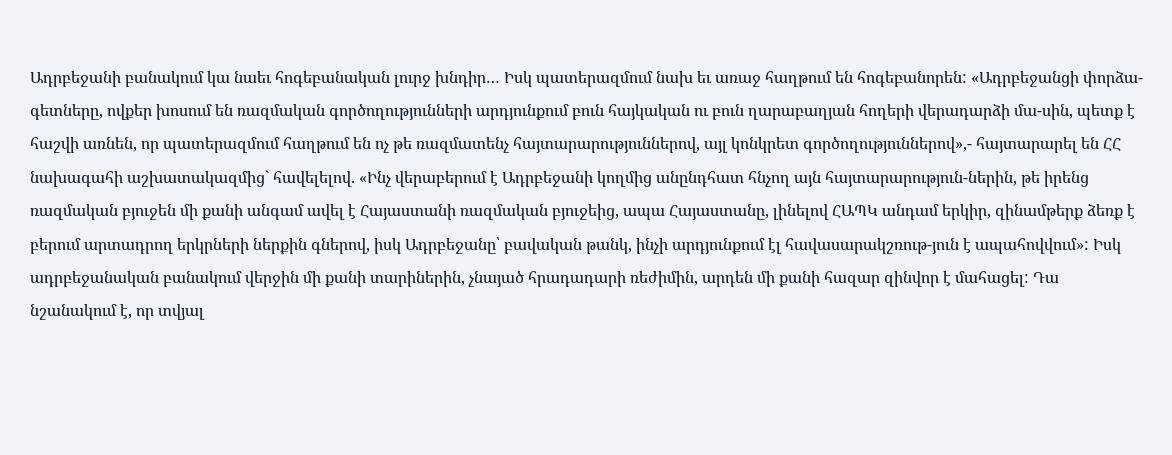Ադրբեջանի բանակում կա նաեւ հոգեբանական լուրջ խնդիր… Իսկ պատերազմում նախ եւ առաջ հաղթում են հոգեբանորեն: «Ադրբեջանցի փորձա-գետները, ովքեր խոսում են ռազմական գործողությունների արդյունքում բուն հայկական ու բուն ղարաբաղյան հողերի վերադարձի մա-սին, պետք է հաշվի առնեն, որ պատերազմում հաղթում են ոչ թե ռազմատենչ հայտարարություններով, այլ կոնկրետ գործողություններով»,- հայտարարել են ՀՀ նախագահի աշխատակազմից` հավելելով. «Ինչ վերաբերում է Ադրբեջանի կողմից անընդհատ հնչող այն հայտարարություն-ներին, թե իրենց ռազմական բյուջեն մի քանի անգամ ավել է Հայաստանի ռազմական բյուջեից, ապա Հայաստանը, լինելով ՀԱՊԿ անդամ երկիր, զինամթերք ձեռք է բերում արտադրող երկրների ներքին գներով, իսկ Ադրբեջանը՝ բավական թանկ, ինչի արդյունքում էլ հավասարակշռութ-յուն է ապահովվում»: Իսկ ադրբեջանական բանակում վերջին մի քանի տարիներին, չնայած հրադադարի ռեժիմին, արդեն մի քանի հազար զինվոր է մահացել: Դա նշանակում է, որ տվյալ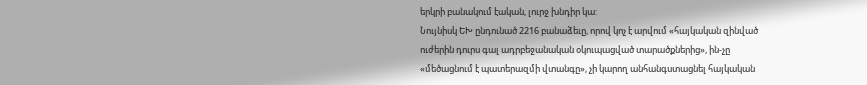երկրի բանակում էական, լուրջ խնդիր կա:
Նույնիսկ ԵԽ ընդունած 2216 բանաձեւը, որով կոչ է արվում «հայկական զինված ուժերին դուրս գալ ադրբեջանական օկուպացված տարածքներից», ին-չը «մեծացնում է պատերազմի վտանգը», չի կարող անհանգստացնել հայկական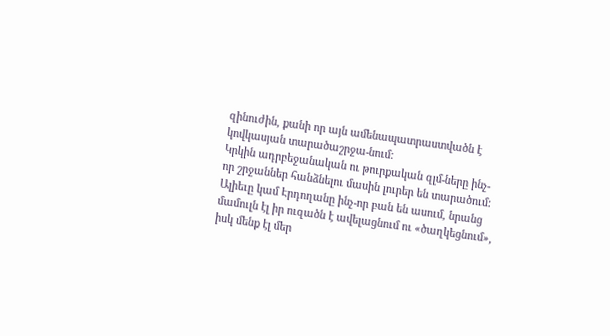զինուժին, քանի որ այն ամենապատրաստվածն է կովկասյան տարածաշրջա-նում:
Կրկին ադրբեջանական ու թուրքական զլմ-ները ինչ-որ շրջաններ հանձնելու մասին լուրեր են տարածում: Ալիեւը կամ Էրդողանը ինչ-որ բան են ասում, նրանց մամուլն էլ իր ուզածն է ավելացնում ու «ծաղկեցնում», իսկ մենք էլ մեր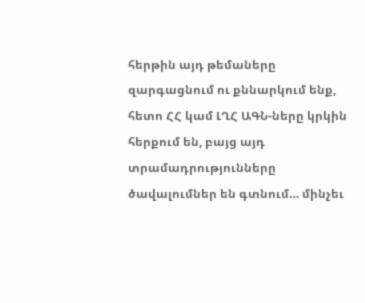հերթին այդ թեմաները զարգացնում ու քննարկում ենք, հետո ՀՀ կամ ԼՂՀ ԱԳՆ-ները կրկին հերքում են, բայց այդ տրամադրությունները ծավալումներ են գտնում… մինչեւ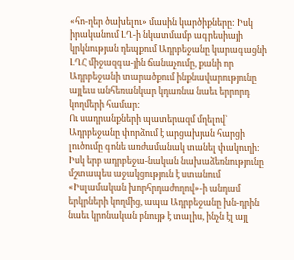«հո-ղեր ծախելու» մասին կարծիքները: Իսկ իրականում ԼՂ-ի նկատմամբ ագրեսիայի կրկնության դեպքում Ադրբեջանը կարագացնի ԼՂՀ միջազգա-յին ճանաչումը, քանի որ Ադրբեջանի տարածքում ինքնավարությունը այլեւս անհեռանկար կդառնա նաեւ երրորդ կողմերի համար:
Ու սադրանքների պատերազմ մղելով` Ադրբեջանը փորձում է արցախյան հարցի լուծումը գոնե առժամանակ տանել փակուղի: Իսկ երբ ադրբեջա-նական նախաձեռնությունը մշտապես աջակցություն է ստանում «Իսլամական խորհրդաժողով»-ի անդամ երկրների կողմից, ապա Ադրբեջանը խն-դրին նաեւ կրոնական բնույթ է տալիս, ինչն էլ այլ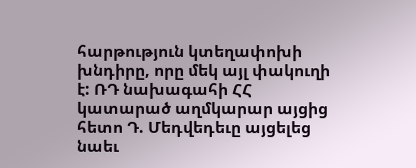հարթություն կտեղափոխի խնդիրը, որը մեկ այլ փակուղի է: ՌԴ նախագահի ՀՀ կատարած աղմկարար այցից հետո Դ. Մեդվեդեւը այցելեց նաեւ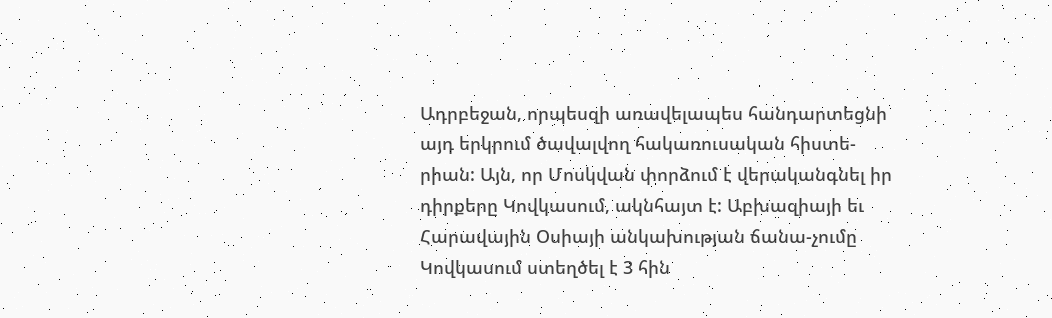Ադրբեջան, որպեսզի առավելապես հանդարտեցնի այդ երկրում ծավալվող հակառուսական հիստե-րիան: Այն, որ Մոսկվան փորձում է վերականգնել իր դիրքերը Կովկասում, ակնհայտ է: Աբխազիայի եւ Հարավային Օսիայի անկախության ճանա-չումը Կովկասում ստեղծել է 3 հին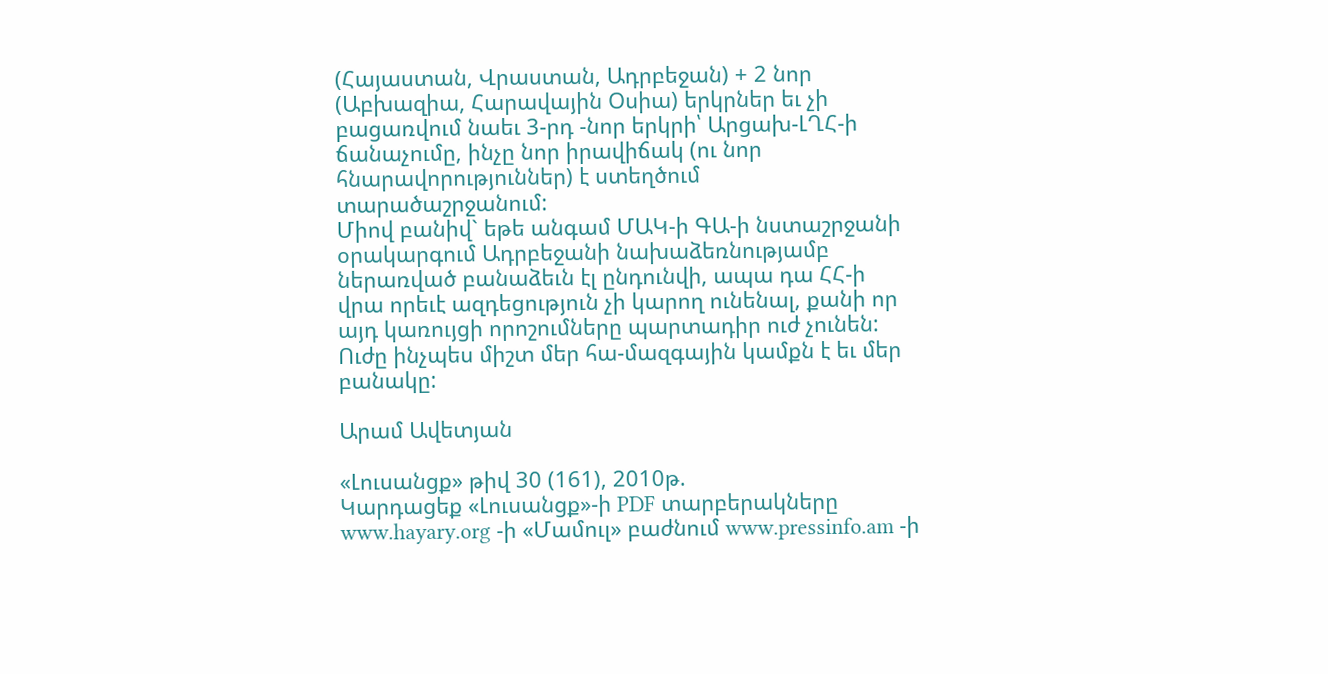(Հայաստան, Վրաստան, Ադրբեջան) + 2 նոր (Աբխազիա, Հարավային Օսիա) երկրներ եւ չի բացառվում նաեւ 3-րդ -նոր երկրի՝ Արցախ-ԼՂՀ-ի ճանաչումը, ինչը նոր իրավիճակ (ու նոր հնարավորություններ) է ստեղծում տարածաշրջանում:
Միով բանիվ` եթե անգամ ՄԱԿ-ի ԳԱ-ի նստաշրջանի օրակարգում Ադրբեջանի նախաձեռնությամբ ներառված բանաձեւն էլ ընդունվի, ապա դա ՀՀ-ի վրա որեւէ ազդեցություն չի կարող ունենալ, քանի որ այդ կառույցի որոշումները պարտադիր ուժ չունեն: Ուժը ինչպես միշտ մեր հա-մազգային կամքն է եւ մեր բանակը:

Արամ Ավետյան

«Լուսանցք» թիվ 30 (161), 2010թ.
Կարդացեք «Լուսանցք»-ի PDF տարբերակները www.hayary.org -ի «Մամուլ» բաժնում www.pressinfo.am -ի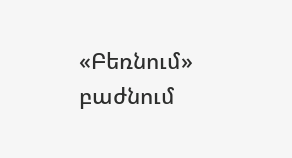«Բեռնում» բաժնում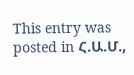This entry was posted in Հ.Ա.Մ.,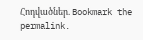Հոդվածներ. Bookmark the permalink.